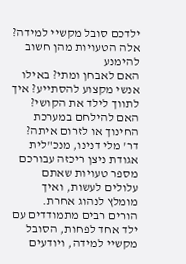ילדכם סובל מקשיי למידה? אלה הטעויות מהן חשוב להימנע
האם לאבחן ומתי? באילו אנשי מקצוע להסתייע? איך לתווך לילד את הקושי? האם להילחם במערכת החינוך או לזרום איתה? דר' מלי דנינו, מנכ"לית אגודת ניצן ריכזה עבורכם מספר טעויות שאתם עלולים לעשות, ואיך מומלץ לנהוג אחרת.
הורים רבים מתמודדים עם ילד אחד לפחות, הסובל מקשיי למידה, ויודעים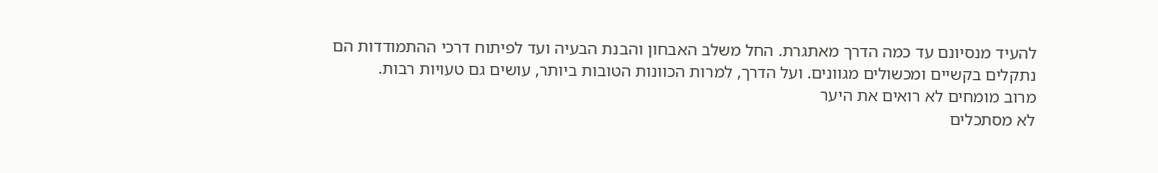להעיד מנסיונם עד כמה הדרך מאתגרת. החל משלב האבחון והבנת הבעיה ועד לפיתוח דרכי ההתמודדות הם נתקלים בקשיים ומכשולים מגוונים. ועל הדרך, למרות הכוונות הטובות ביותר, עושים גם טעויות רבות.
מרוב מומחים לא רואים את היער
לא מסתכלים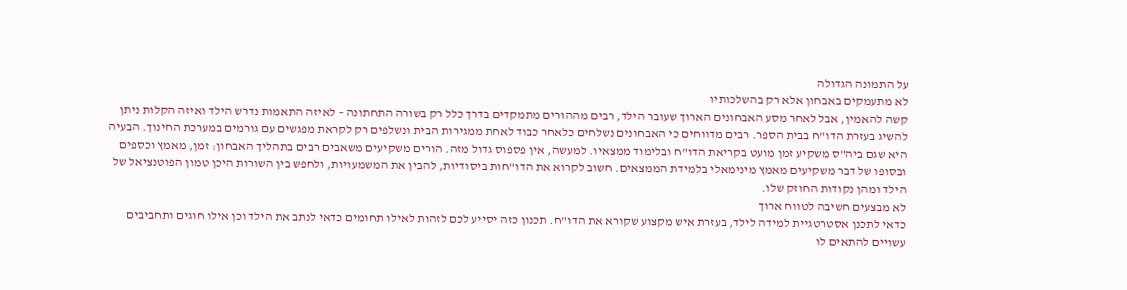על התמונה הגדולה
לא מתעמקים באבחון אלא רק בהשלכותיו
קשה להאמין, אבל לאחר מסע האבחונים הארוך שעובר הילד, רבים מההורים מתמקדים בדרך כלל רק בשורה התחתונה – לאיזה התאמות נדרש הילד ואיזה הקלות ניתן להשיג בעזרת הדו"ח בבית הספר. רבים מדווחים כי האבחונים נשלחים כלאחר כבוד לאחת ממגירות הבית ונשלפים רק לקראת מפגשים עם גורמים במערכת החינוך. הבעיה היא שגם ביה"ס משקיע זמן מועט בקריאת הדו"ח ובלימוד ממצאיו. למעשה, אין פספוס גדול מזה. הורים משקיעים משאבים רבים בתהליך האבחון: זמן, מאמץ וכספים ובסופו של דבר משקיעים מאמץ מינימאלי בלמידת הממצאים. חשוב לקרוא את הדו"חות ביסודיות, להבין את המשמעויות, ולחפש בין השורות היכן טמון הפוטנציאל של הילד ומהן נקודות החוזק שלו.
לא מבצעים חשיבה לטווח ארוך
כדאי לתכנן אסטרטגיית למידה לילד, בעזרת איש מקצוע שקורא את הדו"ח. תכנון כזה יסייע לכם לזהות לאילו תחומים כדאי לנתב את הילד וכן אילו חוגים ותחביבים עשויים להתאים לו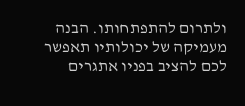ולתרום להתפתחותו. הבנה מעמיקה של יכולותיו תאפשר לכם להציב בפניו אתגרים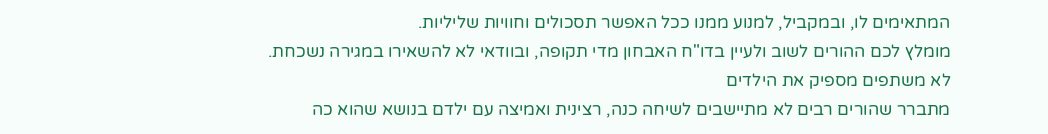המתאימים לו, ובמקביל, למנוע ממנו ככל האפשר תסכולים וחוויות שליליות.
מומלץ לכם ההורים לשוב ולעיין בדו"ח האבחון מדי תקופה, ובוודאי לא להשאירו במגירה נשכחת.
לא משתפים מספיק את הילדים
מתברר שהורים רבים לא מתיישבים לשיחה כנה, רצינית ואמיצה עם ילדם בנושא שהוא כה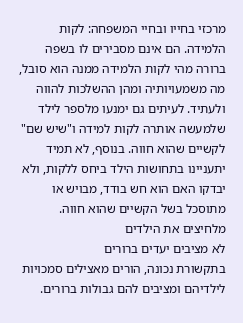מרכזי בחייו ובחיי המשפחה: לקות הלמידה. הם אינם מסבירים לו בשפה ברורה מהי לקות הלמידה ממנה הוא סובל, מה משמעויותיה ומהן ההשלכות להווה ולעתיד. לעיתים גם ימנעו מלספר לילד שלמעשה אותרה לקות למידה ו"שיש שם" לקשיים שהוא חווה. בנוסף, לא תמיד יתעניינו בתחושות הילד ביחס ללקות, ולא יבדקו האם הוא חש בודד, מבויש או מתוסכל בשל הקשיים שהוא חווה.
מלחיצים את הילדים
לא מציבים יעדים ברורים
בתקשורת נכונה, הורים מאצילים סמכויות לילדיהם ומציבים להם גבולות ברורים.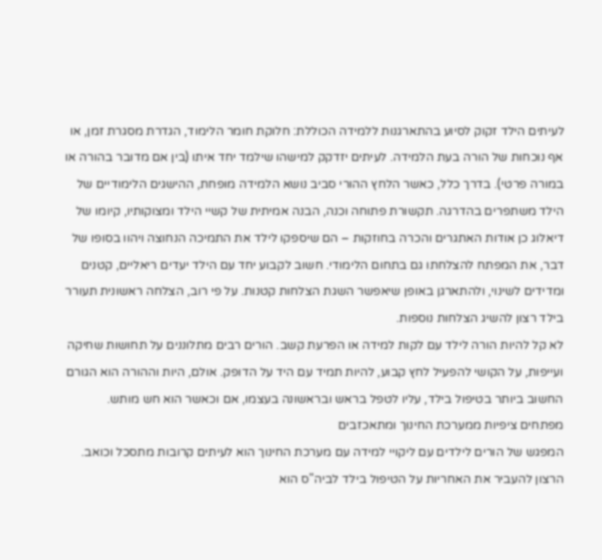לעיתים הילד זקוק לסיוע בהתארגנות ללמידה הכוללת: חלוקת חומר הלימוד, הגדרת מסגרת זמן, או אף נוכחות של הורה בעת הלמידה. לעיתים יזדקק למישהו שילמד יחד איתו (בין אם מדובר בהורה או במורה פרטי). בדרך כלל, כאשר הלחץ ההורי סביב נושא הלמידה מופחת, ההישגים הלימודיים של הילד משתפרים בהדרגה. תקשורת פתוחה וכנה, הבנה אמיתית של קשיי הילד ומצוקותיו, קיומו של דיאלוג כן אודות האתגרים והכרה בחוזקות – הם שיספקו לילד את התמיכה הנחוצה ויהוו בסופו של דבר, את המפתח להצלחתו גם בתחום הלימודי. חשוב לקבוע יחד עם הילד יעדים ריאליים, קטנים ומדידים לשינוי, ולהתארגן באופן שיאפשר השגת הצלחות קטנות. על פי רוב, הצלחה ראשונית תעורר בילד רצון להשיג הצלחות נוספות.
לא קל להיות הורה לילד עם לקות למידה או הפרעת קשב. הורים רבים מתלוננים על תחושות שחיקה ועייפות, על הקושי להפעיל לחץ קבוע, להיות תמיד עם היד על הדופק. אולם, היות וההורה הוא הגורם החשוב ביותר בטיפול בילד, עליו לטפל בראש ובראשונה בעצמו, אם וכאשר הוא חש מותש.
מפתחים ציפיות ממערכת החינוך ומתאכזבים
המפגש של הורים לילדים עם ליקויי למידה עם מערכת החינוך הוא לעיתים קרובות מתסכל וכואב. הרצון להעביר את האחריות על הטיפול בילד לביה"ס הוא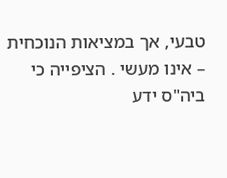טבעי, אך במציאות הנוכחית – אינו מעשי . הציפייה כי ביה"ס ידע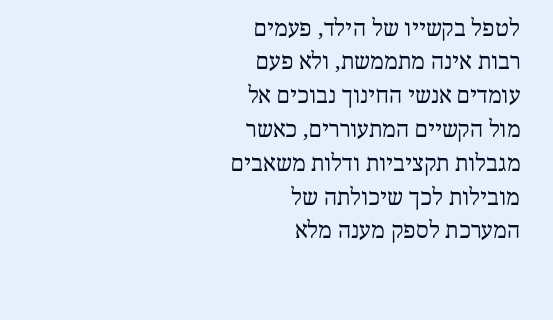לטפל בקשייו של הילד, פעמים רבות אינה מתממשת, ולא פעם עומדים אנשי החינוך נבוכים אל מול הקשיים המתעוררים, כאשר מגבלות תקציביות ודלות משאבים מובילות לכך שיכולתה של המערכת לספק מענה מלא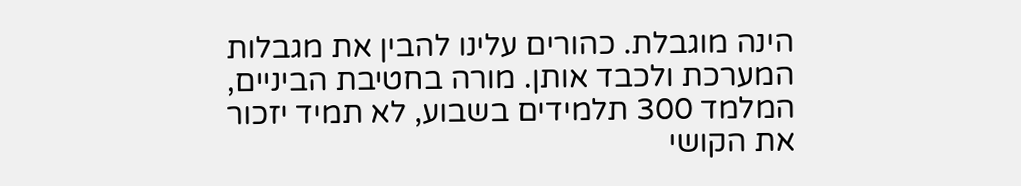הינה מוגבלת. כהורים עלינו להבין את מגבלות המערכת ולכבד אותן. מורה בחטיבת הביניים, המלמד 300 תלמידים בשבוע, לא תמיד יזכור את הקושי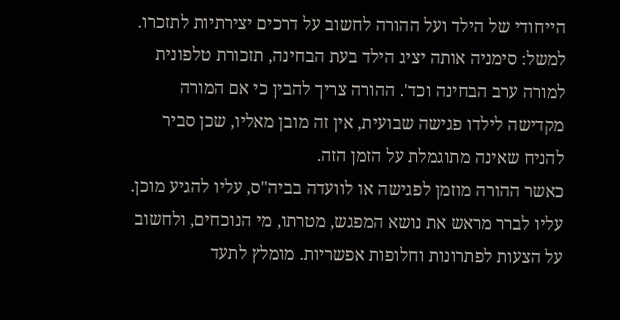הייחודי של הילד ועל ההורה לחשוב על דרכים יצירתיות לתזכרו. למשל: סימניה אותה יציג הילד בעת הבחינה, תזכורת טלפונית למורה ערב הבחינה וכד'. ההורה צריך להבין כי אם המורה מקדישה לילדו פגישה שבועית, אין זה מובן מאליו, שכן סביר להניח שאינה מתוגמלת על הזמן הזה.
כאשר ההורה מוזמן לפגישה או לוועדה בביה"ס, עליו להגיע מוכן. עליו לברר מראש את נושא המפגש, מטרתו, מי הנוכחים, ולחשוב על הצעות לפתרונות וחלופות אפשריות. מומלץ לתעד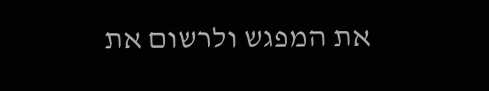את המפגש ולרשום את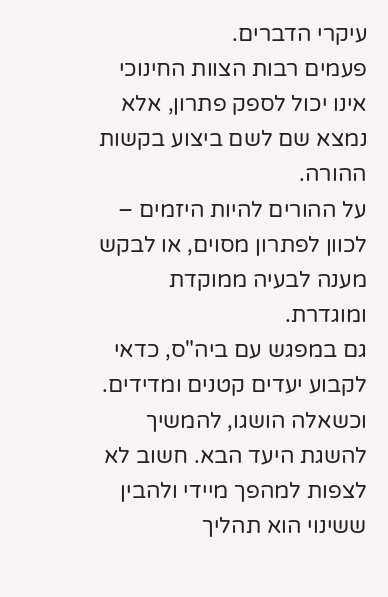עיקרי הדברים.
פעמים רבות הצוות החינוכי אינו יכול לספק פתרון, אלא נמצא שם לשם ביצוע בקשות ההורה.
על ההורים להיות היזמים – לכוון לפתרון מסוים, או לבקש מענה לבעיה ממוקדת ומוגדרת.
גם במפגש עם ביה"ס, כדאי לקבוע יעדים קטנים ומדידים. וכשאלה הושגו, להמשיך להשגת היעד הבא. חשוב לא לצפות למהפך מיידי ולהבין ששינוי הוא תהליך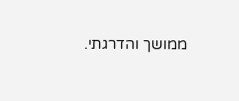ממושך והדרגתי.